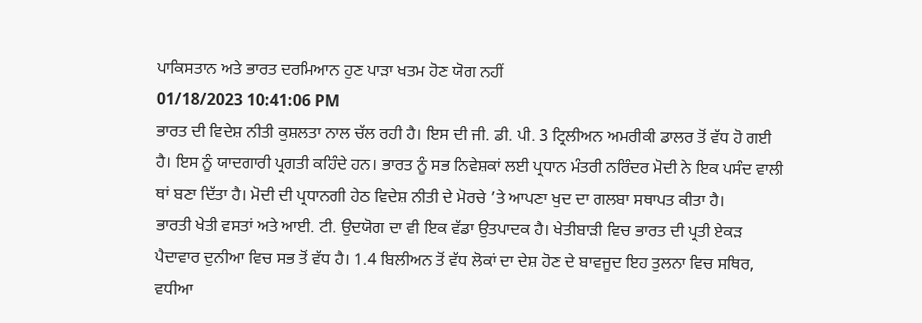ਪਾਕਿਸਤਾਨ ਅਤੇ ਭਾਰਤ ਦਰਮਿਆਨ ਹੁਣ ਪਾੜਾ ਖਤਮ ਹੋਣ ਯੋਗ ਨਹੀਂ
01/18/2023 10:41:06 PM
ਭਾਰਤ ਦੀ ਵਿਦੇਸ਼ ਨੀਤੀ ਕੁਸ਼ਲਤਾ ਨਾਲ ਚੱਲ ਰਹੀ ਹੈ। ਇਸ ਦੀ ਜੀ. ਡੀ. ਪੀ. 3 ਟ੍ਰਿਲੀਅਨ ਅਮਰੀਕੀ ਡਾਲਰ ਤੋਂ ਵੱਧ ਹੋ ਗਈ ਹੈ। ਇਸ ਨੂੰ ਯਾਦਗਾਰੀ ਪ੍ਰਗਤੀ ਕਹਿੰਦੇ ਹਨ। ਭਾਰਤ ਨੂੰ ਸਭ ਨਿਵੇਸ਼ਕਾਂ ਲਈ ਪ੍ਰਧਾਨ ਮੰਤਰੀ ਨਰਿੰਦਰ ਮੋਦੀ ਨੇ ਇਕ ਪਸੰਦ ਵਾਲੀ ਥਾਂ ਬਣਾ ਦਿੱਤਾ ਹੈ। ਮੋਦੀ ਦੀ ਪ੍ਰਧਾਨਗੀ ਹੇਠ ਵਿਦੇਸ਼ ਨੀਤੀ ਦੇ ਮੋਰਚੇ ’ਤੇ ਆਪਣਾ ਖੁਦ ਦਾ ਗਲਬਾ ਸਥਾਪਤ ਕੀਤਾ ਹੈ।
ਭਾਰਤੀ ਖੇਤੀ ਵਸਤਾਂ ਅਤੇ ਆਈ. ਟੀ. ਉਦਯੋਗ ਦਾ ਵੀ ਇਕ ਵੱਡਾ ਉਤਪਾਦਕ ਹੈ। ਖੇਤੀਬਾੜੀ ਵਿਚ ਭਾਰਤ ਦੀ ਪ੍ਰਤੀ ਏਕੜ ਪੈਦਾਵਾਰ ਦੁਨੀਆ ਵਿਚ ਸਭ ਤੋਂ ਵੱਧ ਹੈ। 1.4 ਬਿਲੀਅਨ ਤੋਂ ਵੱਧ ਲੋਕਾਂ ਦਾ ਦੇਸ਼ ਹੋਣ ਦੇ ਬਾਵਜੂਦ ਇਹ ਤੁਲਨਾ ਵਿਚ ਸਥਿਰ, ਵਧੀਆ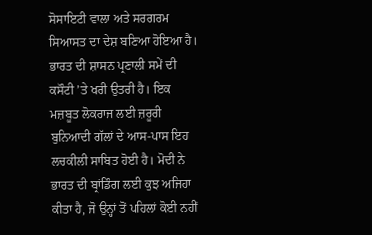ਸੋਸਾਇਟੀ ਵਾਲਾ ਅਤੇ ਸਰਗਰਮ ਸਿਆਸਤ ਦਾ ਦੇਸ਼ ਬਣਿਆ ਹੋਇਆ ਹੈ।
ਭਾਰਤ ਦੀ ਸ਼ਾਸਨ ਪ੍ਰਣਾਲੀ ਸਮੇਂ ਦੀ ਕਸੌਟੀ ’ਤੇ ਖਰੀ ਉਤਰੀ ਹੈ। ਇਕ ਮਜ਼ਬੂਤ ਲੋਕਰਾਜ ਲਈ ਜ਼ਰੂਰੀ ਬੁਨਿਆਦੀ ਗੱਲਾਂ ਦੇ ਆਸ-ਪਾਸ ਇਹ ਲਚਕੀਲੀ ਸਾਬਿਤ ਹੋਈ ਹੈ। ਮੋਦੀ ਨੇ ਭਾਰਤ ਦੀ ਬ੍ਰਾਂਡਿੰਗ ਲਈ ਕੁਝ ਅਜਿਹਾ ਕੀਤਾ ਹੈ, ਜੋ ਉਨ੍ਹਾਂ ਤੋਂ ਪਹਿਲਾਂ ਕੋਈ ਨਹੀਂ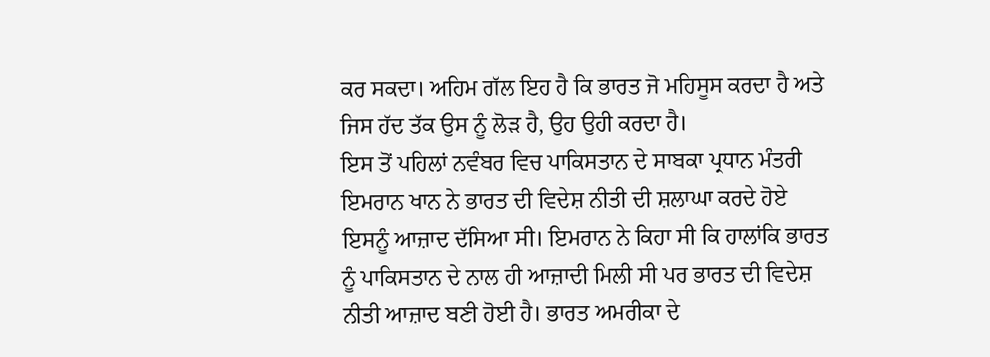ਕਰ ਸਕਦਾ। ਅਹਿਮ ਗੱਲ ਇਹ ਹੈ ਕਿ ਭਾਰਤ ਜੋ ਮਹਿਸੂਸ ਕਰਦਾ ਹੈ ਅਤੇ ਜਿਸ ਹੱਦ ਤੱਕ ਉਸ ਨੂੰ ਲੋੜ ਹੈ, ਉਹ ਉਹੀ ਕਰਦਾ ਹੈ।
ਇਸ ਤੋਂ ਪਹਿਲਾਂ ਨਵੰਬਰ ਵਿਚ ਪਾਕਿਸਤਾਨ ਦੇ ਸਾਬਕਾ ਪ੍ਰਧਾਨ ਮੰਤਰੀ ਇਮਰਾਨ ਖਾਨ ਨੇ ਭਾਰਤ ਦੀ ਵਿਦੇਸ਼ ਨੀਤੀ ਦੀ ਸ਼ਲਾਘਾ ਕਰਦੇ ਹੋਏ ਇਸਨੂੰ ਆਜ਼ਾਦ ਦੱਸਿਆ ਸੀ। ਇਮਰਾਨ ਨੇ ਕਿਹਾ ਸੀ ਕਿ ਹਾਲਾਂਕਿ ਭਾਰਤ ਨੂੰ ਪਾਕਿਸਤਾਨ ਦੇ ਨਾਲ ਹੀ ਆਜ਼ਾਦੀ ਮਿਲੀ ਸੀ ਪਰ ਭਾਰਤ ਦੀ ਵਿਦੇਸ਼ ਨੀਤੀ ਆਜ਼ਾਦ ਬਣੀ ਹੋਈ ਹੈ। ਭਾਰਤ ਅਮਰੀਕਾ ਦੇ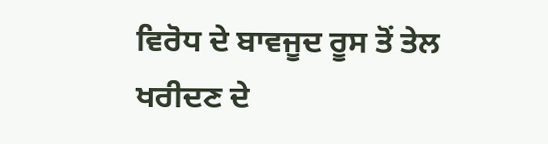ਵਿਰੋਧ ਦੇ ਬਾਵਜੂਦ ਰੂਸ ਤੋਂ ਤੇਲ ਖਰੀਦਣ ਦੇ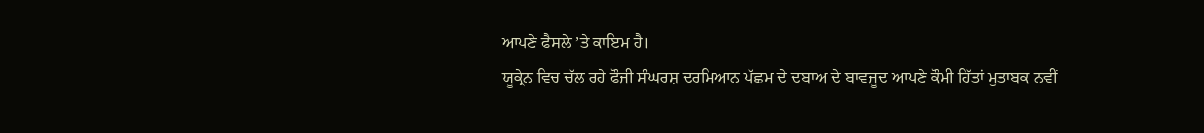ਆਪਣੇ ਫੈਸਲੇ ’ਤੇ ਕਾਇਮ ਹੈ।
ਯੂਕ੍ਰੇਨ ਵਿਚ ਚੱਲ ਰਹੇ ਫੌਜੀ ਸੰਘਰਸ਼ ਦਰਮਿਆਨ ਪੱਛਮ ਦੇ ਦਬਾਅ ਦੇ ਬਾਵਜੂਦ ਆਪਣੇ ਕੌਮੀ ਹਿੱਤਾਂ ਮੁਤਾਬਕ ਨਵੀਂ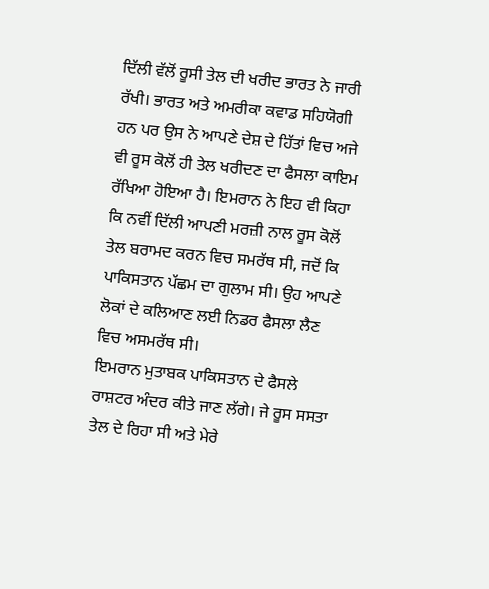ਦਿੱਲੀ ਵੱਲੋਂ ਰੂਸੀ ਤੇਲ ਦੀ ਖਰੀਦ ਭਾਰਤ ਨੇ ਜਾਰੀ ਰੱਖੀ। ਭਾਰਤ ਅਤੇ ਅਮਰੀਕਾ ਕਵਾਡ ਸਹਿਯੋਗੀ ਹਨ ਪਰ ਉਸ ਨੇ ਆਪਣੇ ਦੇਸ਼ ਦੇ ਹਿੱਤਾਂ ਵਿਚ ਅਜੇ ਵੀ ਰੂਸ ਕੋਲੋਂ ਹੀ ਤੇਲ ਖਰੀਦਣ ਦਾ ਫੈਸਲਾ ਕਾਇਮ ਰੱਖਿਆ ਹੋਇਆ ਹੈ। ਇਮਰਾਨ ਨੇ ਇਹ ਵੀ ਕਿਹਾ ਕਿ ਨਵੀਂ ਦਿੱਲੀ ਆਪਣੀ ਮਰਜ਼ੀ ਨਾਲ ਰੂਸ ਕੋਲੋਂ ਤੇਲ ਬਰਾਮਦ ਕਰਨ ਵਿਚ ਸਮਰੱਥ ਸੀ, ਜਦੋਂ ਕਿ ਪਾਕਿਸਤਾਨ ਪੱਛਮ ਦਾ ਗੁਲਾਮ ਸੀ। ਉਹ ਆਪਣੇ ਲੋਕਾਂ ਦੇ ਕਲਿਆਣ ਲਈ ਨਿਡਰ ਫੈਸਲਾ ਲੈਣ ਵਿਚ ਅਸਮਰੱਥ ਸੀ।
ਇਮਰਾਨ ਮੁਤਾਬਕ ਪਾਕਿਸਤਾਨ ਦੇ ਫੈਸਲੇ ਰਾਸ਼ਟਰ ਅੰਦਰ ਕੀਤੇ ਜਾਣ ਲੱਗੇ। ਜੇ ਰੂਸ ਸਸਤਾ ਤੇਲ ਦੇ ਰਿਹਾ ਸੀ ਅਤੇ ਮੇਰੇ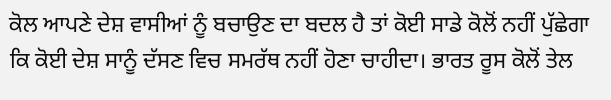ਕੋਲ ਆਪਣੇ ਦੇਸ਼ ਵਾਸੀਆਂ ਨੂੰ ਬਚਾਉਣ ਦਾ ਬਦਲ ਹੈ ਤਾਂ ਕੋਈ ਸਾਡੇ ਕੋਲੋਂ ਨਹੀਂ ਪੁੱਛੇਗਾ ਕਿ ਕੋਈ ਦੇਸ਼ ਸਾਨੂੰ ਦੱਸਣ ਵਿਚ ਸਮਰੱਥ ਨਹੀਂ ਹੋਣਾ ਚਾਹੀਦਾ। ਭਾਰਤ ਰੂਸ ਕੋਲੋਂ ਤੇਲ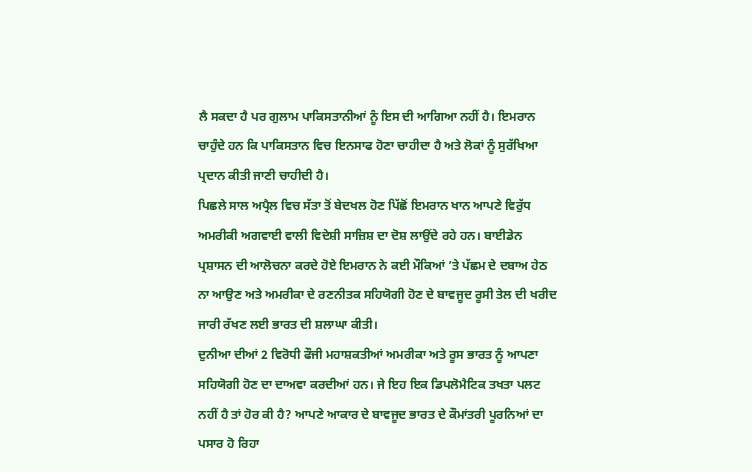ਲੈ ਸਕਦਾ ਹੈ ਪਰ ਗੁਲਾਮ ਪਾਕਿਸਤਾਨੀਆਂ ਨੂੰ ਇਸ ਦੀ ਆਗਿਆ ਨਹੀਂ ਹੈ। ਇਮਰਾਨ ਚਾਹੁੰਦੇ ਹਨ ਕਿ ਪਾਕਿਸਤਾਨ ਵਿਚ ਇਨਸਾਫ ਹੋਣਾ ਚਾਹੀਦਾ ਹੈ ਅਤੇ ਲੋਕਾਂ ਨੂੰ ਸੁਰੱਖਿਆ ਪ੍ਰਦਾਨ ਕੀਤੀ ਜਾਣੀ ਚਾਹੀਦੀ ਹੈ।
ਪਿਛਲੇ ਸਾਲ ਅਪ੍ਰੈਲ ਵਿਚ ਸੱਤਾ ਤੋਂ ਬੇਦਖਲ ਹੋਣ ਪਿੱਛੋਂ ਇਮਰਾਨ ਖਾਨ ਆਪਣੇ ਵਿਰੁੱਧ ਅਮਰੀਕੀ ਅਗਵਾਈ ਵਾਲੀ ਵਿਦੇਸ਼ੀ ਸਾਜ਼ਿਸ਼ ਦਾ ਦੋਸ਼ ਲਾਉਂਦੇ ਰਹੇ ਹਨ। ਬਾਈਡੇਨ ਪ੍ਰਸ਼ਾਸਨ ਦੀ ਆਲੋਚਨਾ ਕਰਦੇ ਹੋਏ ਇਮਰਾਨ ਨੇ ਕਈ ਮੌਕਿਆਂ ’ਤੇ ਪੱਛਮ ਦੇ ਦਬਾਅ ਹੇਠ ਨਾ ਆਉਣ ਅਤੇ ਅਮਰੀਕਾ ਦੇ ਰਣਨੀਤਕ ਸਹਿਯੋਗੀ ਹੋਣ ਦੇ ਬਾਵਜੂਦ ਰੂਸੀ ਤੇਲ ਦੀ ਖਰੀਦ ਜਾਰੀ ਰੱਖਣ ਲਈ ਭਾਰਤ ਦੀ ਸ਼ਲਾਘਾ ਕੀਤੀ।
ਦੁਨੀਆ ਦੀਆਂ 2 ਵਿਰੋਧੀ ਫੌਜੀ ਮਹਾਸ਼ਕਤੀਆਂ ਅਮਰੀਕਾ ਅਤੇ ਰੂਸ ਭਾਰਤ ਨੂੰ ਆਪਣਾ ਸਹਿਯੋਗੀ ਹੋਣ ਦਾ ਦਾਅਵਾ ਕਰਦੀਆਂ ਹਨ। ਜੇ ਇਹ ਇਕ ਡਿਪਲੋਮੈਟਿਕ ਤਖਤਾ ਪਲਟ ਨਹੀਂ ਹੈ ਤਾਂ ਹੋਰ ਕੀ ਹੈ? ਆਪਣੇ ਆਕਾਰ ਦੇ ਬਾਵਜੂਦ ਭਾਰਤ ਦੇ ਕੌਮਾਂਤਰੀ ਪੂਰਨਿਆਂ ਦਾ ਪਸਾਰ ਹੋ ਰਿਹਾ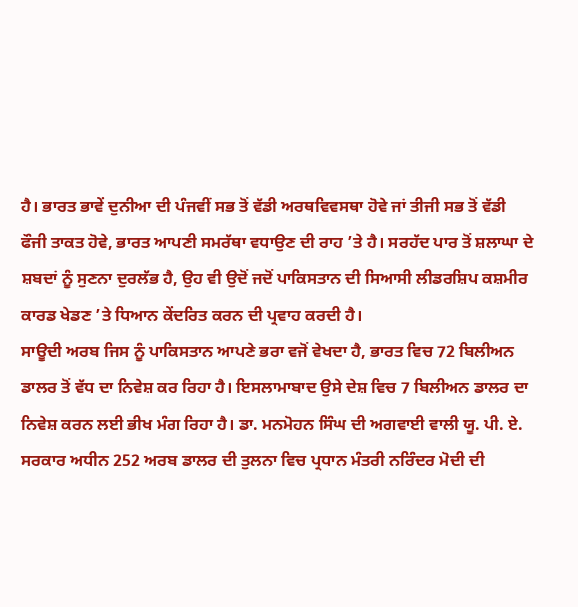ਹੈ। ਭਾਰਤ ਭਾਵੇਂ ਦੁਨੀਆ ਦੀ ਪੰਜਵੀਂ ਸਭ ਤੋਂ ਵੱਡੀ ਅਰਥਵਿਵਸਥਾ ਹੋਵੇ ਜਾਂ ਤੀਜੀ ਸਭ ਤੋਂ ਵੱਡੀ ਫੌਜੀ ਤਾਕਤ ਹੋਵੇ, ਭਾਰਤ ਆਪਣੀ ਸਮਰੱਥਾ ਵਧਾਉਣ ਦੀ ਰਾਹ ’ਤੇ ਹੈ। ਸਰਹੱਦ ਪਾਰ ਤੋਂ ਸ਼ਲਾਘਾ ਦੇ ਸ਼ਬਦਾਂ ਨੂੰ ਸੁਣਨਾ ਦੁਰਲੱਭ ਹੈ, ਉਹ ਵੀ ਉਦੋਂ ਜਦੋਂ ਪਾਕਿਸਤਾਨ ਦੀ ਸਿਆਸੀ ਲੀਡਰਸ਼ਿਪ ਕਸ਼ਮੀਰ ਕਾਰਡ ਖੇਡਣ ’ਤੇ ਧਿਆਨ ਕੇਂਦਰਿਤ ਕਰਨ ਦੀ ਪ੍ਰਵਾਹ ਕਰਦੀ ਹੈ।
ਸਾਊਦੀ ਅਰਬ ਜਿਸ ਨੂੰ ਪਾਕਿਸਤਾਨ ਆਪਣੇ ਭਰਾ ਵਜੋਂ ਵੇਖਦਾ ਹੈ, ਭਾਰਤ ਵਿਚ 72 ਬਿਲੀਅਨ ਡਾਲਰ ਤੋਂ ਵੱਧ ਦਾ ਨਿਵੇਸ਼ ਕਰ ਰਿਹਾ ਹੈ। ਇਸਲਾਮਾਬਾਦ ਉਸੇ ਦੇਸ਼ ਵਿਚ 7 ਬਿਲੀਅਨ ਡਾਲਰ ਦਾ ਨਿਵੇਸ਼ ਕਰਨ ਲਈ ਭੀਖ ਮੰਗ ਰਿਹਾ ਹੈ। ਡਾ. ਮਨਮੋਹਨ ਸਿੰਘ ਦੀ ਅਗਵਾਈ ਵਾਲੀ ਯੂ. ਪੀ. ਏ. ਸਰਕਾਰ ਅਧੀਨ 252 ਅਰਬ ਡਾਲਰ ਦੀ ਤੁਲਨਾ ਵਿਚ ਪ੍ਰਧਾਨ ਮੰਤਰੀ ਨਰਿੰਦਰ ਮੋਦੀ ਦੀ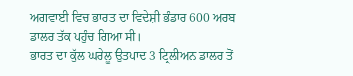ਅਗਵਾਈ ਵਿਚ ਭਾਰਤ ਦਾ ਵਿਦੇਸ਼ੀ ਭੰਡਾਰ 600 ਅਰਬ ਡਾਲਰ ਤੱਕ ਪਹੁੰਚ ਗਿਆ ਸੀ।
ਭਾਰਤ ਦਾ ਕੁੱਲ ਘਰੇਲੂ ਉਤਪਾਦ 3 ਟ੍ਰਿਲੀਅਨ ਡਾਲਰ ਤੋਂ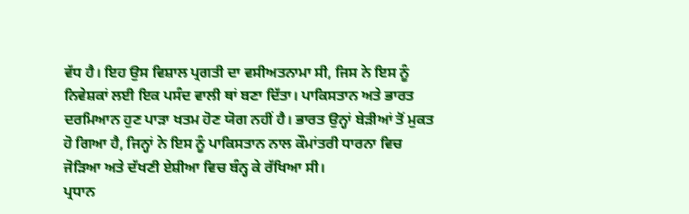ਵੱਧ ਹੈ। ਇਹ ਉਸ ਵਿਸ਼ਾਲ ਪ੍ਰਗਤੀ ਦਾ ਵਸੀਅਤਨਾਮਾ ਸੀ, ਜਿਸ ਨੇ ਇਸ ਨੂੰ ਨਿਵੇਸ਼ਕਾਂ ਲਈ ਇਕ ਪਸੰਦ ਵਾਲੀ ਥਾਂ ਬਣਾ ਦਿੱਤਾ। ਪਾਕਿਸਤਾਨ ਅਤੇ ਭਾਰਤ ਦਰਮਿਆਨ ਹੁਣ ਪਾੜਾ ਖਤਮ ਹੋਣ ਯੋਗ ਨਹੀਂ ਹੈ। ਭਾਰਤ ਉਨ੍ਹਾਂ ਬੇੜੀਆਂ ਤੋਂ ਮੁਕਤ ਹੋ ਗਿਆ ਹੈ, ਜਿਨ੍ਹਾਂ ਨੇ ਇਸ ਨੂੰ ਪਾਕਿਸਤਾਨ ਨਾਲ ਕੌਮਾਂਤਰੀ ਧਾਰਨਾ ਵਿਚ ਜੋੜਿਆ ਅਤੇ ਦੱਖਣੀ ਏਸ਼ੀਆ ਵਿਚ ਬੰਨ੍ਹ ਕੇ ਰੱਖਿਆ ਸੀ।
ਪ੍ਰਧਾਨ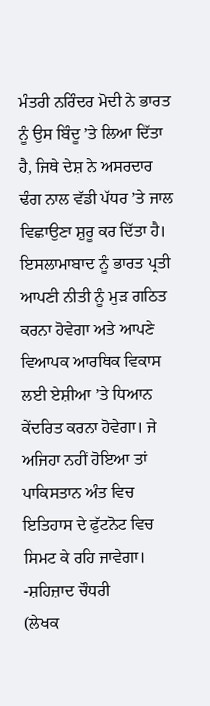ਮੰਤਰੀ ਨਰਿੰਦਰ ਮੋਦੀ ਨੇ ਭਾਰਤ ਨੂੰ ਉਸ ਬਿੰਦੂ ’ਤੇ ਲਿਆ ਦਿੱਤਾ ਹੈ, ਜਿਥੇ ਦੇਸ਼ ਨੇ ਅਸਰਦਾਰ ਢੰਗ ਨਾਲ ਵੱਡੀ ਪੱਧਰ ’ਤੇ ਜਾਲ ਵਿਛਾਉਣਾ ਸ਼ੁਰੂ ਕਰ ਦਿੱਤਾ ਹੈ। ਇਸਲਾਮਾਬਾਦ ਨੂੰ ਭਾਰਤ ਪ੍ਰਤੀ ਆਪਣੀ ਨੀਤੀ ਨੂੰ ਮੁੜ ਗਠਿਤ ਕਰਨਾ ਹੋਵੇਗਾ ਅਤੇ ਆਪਣੇ ਵਿਆਪਕ ਆਰਥਿਕ ਵਿਕਾਸ ਲਈ ਏਸ਼ੀਆ ’ਤੇ ਧਿਆਨ ਕੇਂਦਰਿਤ ਕਰਨਾ ਹੋਵੇਗਾ। ਜੇ ਅਜਿਹਾ ਨਹੀਂ ਹੋਇਆ ਤਾਂ ਪਾਕਿਸਤਾਨ ਅੰਤ ਵਿਚ ਇਤਿਹਾਸ ਦੇ ਫੁੱਟਨੋਟ ਵਿਚ ਸਿਮਟ ਕੇ ਰਹਿ ਜਾਵੇਗਾ।
-ਸ਼ਹਿਜ਼ਾਦ ਚੌਧਰੀ
(ਲੇਖਕ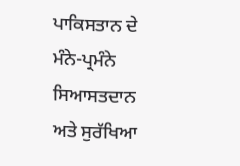ਪਾਕਿਸਤਾਨ ਦੇ ਮੰਨੇ-ਪ੍ਰਮੰਨੇ ਸਿਆਸਤਦਾਨ ਅਤੇ ਸੁਰੱਖਿਆ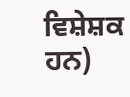ਵਿਸ਼ੇਸ਼ਕ ਹਨ)